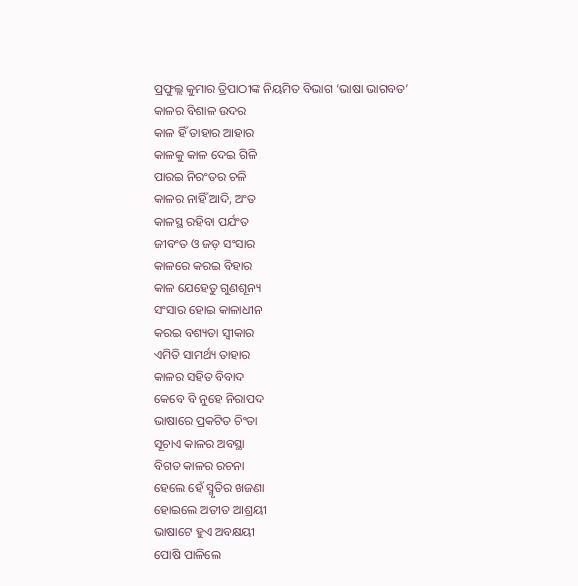ପ୍ରଫୁଲ୍ଲ କୁମାର ତ୍ରିପାଠୀଙ୍କ ନିୟମିତ ବିଭାଗ ‘ଭାଷା ଭାଗବତ’
କାଳର ବିଶାଳ ଉଦର
କାଳ ହିଁ ତାହାର ଆହାର
କାଳକୁ କାଳ ଦେଇ ଗିଳି
ପାରଇ ନିରଂତର ଚଳି
କାଳର ନାହିଁ ଆଦି, ଅଂତ
କାଳସ୍ଥ ରହିବା ପର୍ଯଂତ
ଜୀବଂତ ଓ ଜଡ଼ ସଂସାର
କାଳରେ କରଇ ବିହାର
କାଳ ଯେହେତୁ ଗୁଣଶୂନ୍ୟ
ସଂସାର ହୋଇ କାଳାଧୀନ
କରଇ ବଶ୍ୟତା ସ୍ବୀକାର
ଏମିତି ସାମର୍ଥ୍ୟ ତାହାର
କାଳର ସହିତ ବିବାଦ
କେବେ ବି ନୁହେ ନିରାପଦ
ଭାଷାରେ ପ୍ରକଟିତ ଚିଂତା
ସୂଚାଏ କାଳର ଅବସ୍ଥା
ବିଗତ କାଳର ରଚନା
ହେଲେ ହେଁ ସ୍ମୃତିର ଖଜଣା
ହୋଇଲେ ଅତୀତ ଆଶ୍ରୟୀ
ଭାଷାଟେ ହୁଏ ଅବକ୍ଷୟୀ
ପୋଷି ପାଳିଲେ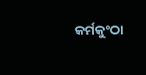କର୍ମକୁଂଠା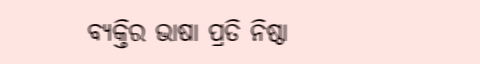ବ୍ୟକ୍ତିର ଭାଷା ପ୍ରତି ନିଷ୍ଠା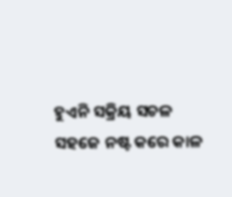ହୁଏନି ସକ୍ରିୟ ସଚଳ
ସହଜେ ନଷ୍ଟ କରେ କାଳ